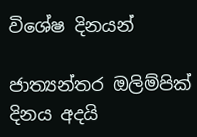විශේෂ දිනයන්

ජාත්‍යන්තර ඔලිම්පික් දිනය අදයි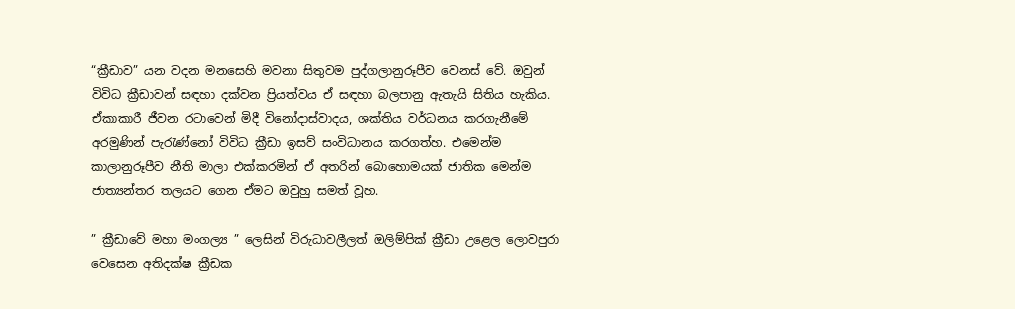“ක්‍රීඩාව” යන වදන මනසෙහි මවනා සිතුවම පුද්ගලානුරූපීව වෙනස් වේ. ඔවුන් විවිධ ක්‍රීඩාවන් සඳහා දක්වන ප්‍රියත්වය ඒ සඳහා බලපානු ඇතැයි සිතිය හැකිය. ඒකාකාරී ජීවන රටාවෙන් මිදී විනෝදාස්වාදය, ශක්තිය වර්ධනය කරගැනීමේ අරමුණින් පැරැණ්නෝ විවිධ ක්‍රීඩා ඉසව් සංවිධානය කරගත්හ. එමෙන්ම කාලානුරූපීව නීති මාලා එක්කරමින් ඒ අතරින් බොහොමයක් ජාතික මෙන්ම ජාත්‍යන්තර තලයට ගෙන ඒමට ඔවුහු සමත් වූහ.

” ක්‍රීඩාවේ මහා මංගල්‍ය ” ලෙසින් විරුධාවලීලත් ඔලිම්පික් ක්‍රීඩා උළෙල ලොවපුරා වෙසෙන අතිදක්ෂ ක්‍රීඩක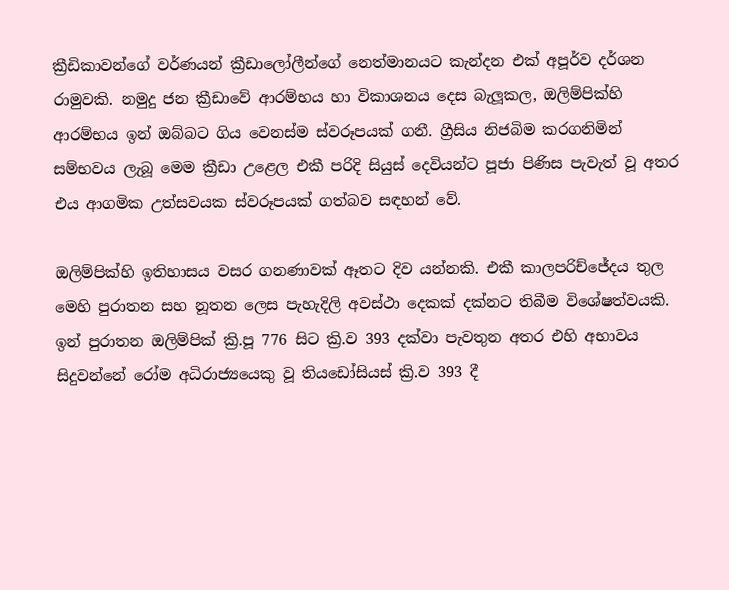ක්‍රීඩිකාවන්ගේ වර්ණයන් ක්‍රීඩාලෝලීන්ගේ නෙත්මානයට කැන්දන එක් අපූර්ව දර්ශන රාමුවකි. නමුදු ජන ක්‍රීඩාවේ ආරම්භය හා විකාශනය දෙස බැලූකල, ඔලිම්පික්හි ආරම්භය ඉන් ඔබ්බට ගිය වෙනස්ම ස්වරූපයක් ගනී. ග්‍රීසිය නිජබිම කරගනිමින් සම්භවය ලැබූ මෙම ක්‍රීඩා උළෙල එකී පරිදි සියුස් දෙවියන්ට පූජා පිණිස පැවැත් වූ අතර එය ආගමික උත්සවයක ස්වරූපයක් ගත්බව සඳහන් වේ.

ඔලිම්පික්හි ඉතිහාසය වසර ගනණාවක් ඈතට දිව යන්නකි. එකී කාලපරිච්ජේදය තුල මෙහි පුරාතන සහ නූතන ලෙස පැහැදිලි අවස්ථා දෙකක් දක්නට තිබීම විශේෂත්වයකි. ඉන් පුරාතන ඔලිම්පික් ක්‍රි.පූ 776 සිට ක්‍රි.ව 393 දක්වා පැවතුන අතර එහි අභාවය සිදුවන්නේ රෝම අධිරාජ්‍යයෙකු වූ තියඩෝසියස් ක්‍රි.ව 393 දී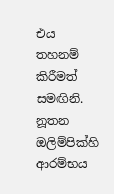එය තහනම් කිරීමත් සමඟිනි. නූතන ඔලිම්පික්හි ආරම්භය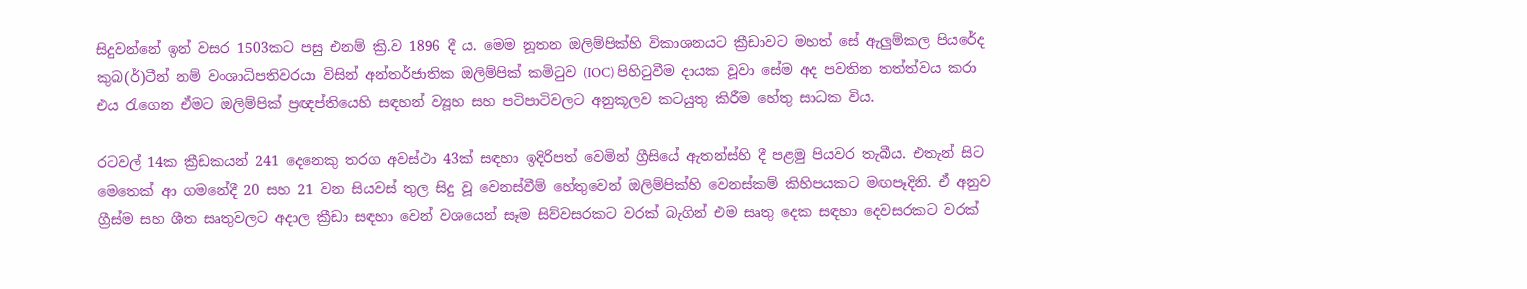සිදුවන්නේ ඉන් වසර 1503කට පසු එනම් ක්‍රි.ව 1896 දී ය. මෙම නූතන ඔලිම්පික්හි විකාශනයට ක්‍රීඩාවට මහත් සේ ඇලුම්කල පියරේද කුබ(ර්)ටීන් නම් වංශාධිපතිවරයා විසින් අන්තර්ජාතික ඔලිම්පික් කමිටුව (IOC) පිහිටුවීම දායක වූවා සේම අද පවතින තත්ත්වය කරා එය රැගෙන ඒමට ඔලිම්පික් ප්‍රඥප්තියෙහි සඳහන් ව්‍යූහ සහ පටිපාටිවලට අනුකූලව කටයුතු කිරීම හේතු සාධක විය.

රටවල් 14ක ක්‍රීඩකයන් 241 දෙනෙකු තරග අවස්ථා 43ක් සඳහා ඉදිරිපත් වෙමින් ග්‍රීසියේ ඇතන්ස්හි දී පළමු පියවර තැබීය. එතැන් සිට මෙතෙක් ආ ගමනේදී 20 සහ 21 වන සියවස් තුල සිදු වූ වෙනස්වීම් හේතුවෙන් ඔලිම්පික්හි වෙනස්කම් කිහිපයකට මඟපෑදිනි. ඒ අනුව ග්‍රීස්ම සහ ශීත සෘතුවලට අදාල ක්‍රීඩා සඳහා වෙන් වශයෙන් සෑම සිව්වසරකට වරක් බැගින් එම සෘතු දෙක සඳහා දෙවසරකට වරක්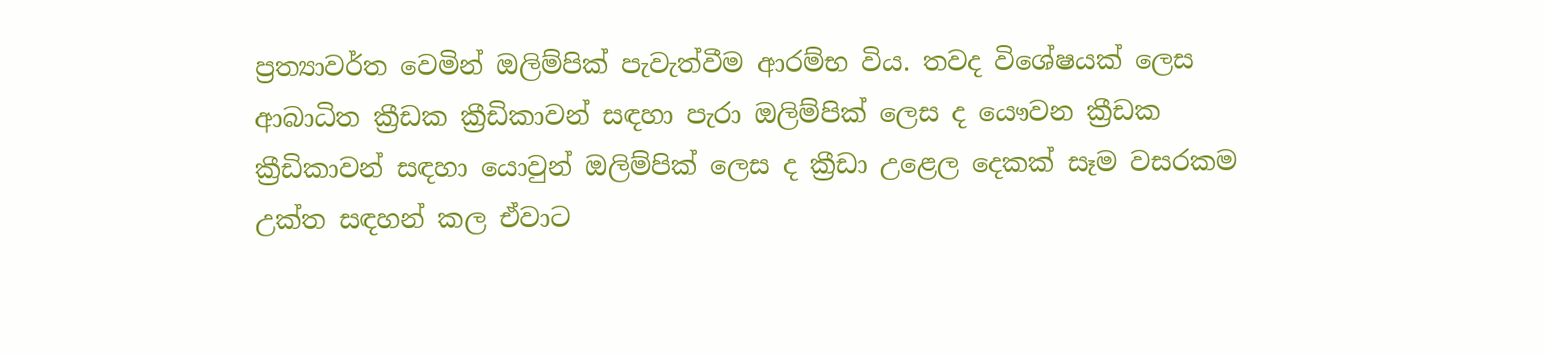ප්‍රත්‍යාවර්ත වෙමින් ඔලිම්පික් පැවැත්වීම ආරම්භ විය. තවද විශේෂයක් ලෙස ආබාධිත ක්‍රීඩක ක්‍රීඩිකාවන් සඳහා පැරා ඔලිම්පික් ලෙස ද යෞවන ක්‍රීඩක ක්‍රීඩිකාවන් සඳහා යොවුන් ඔලිම්පික් ලෙස ද ක්‍රීඩා උළෙල දෙකක් සෑම වසරකම උක්ත සඳහන් කල ඒවාට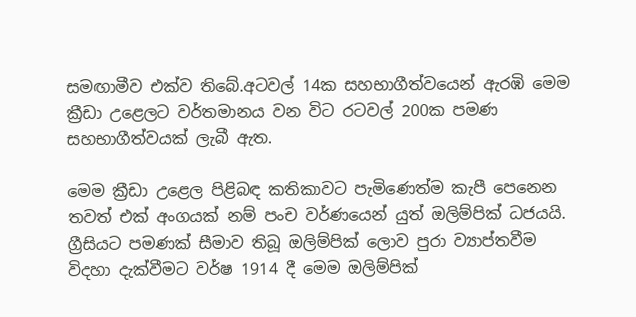සමඟාමීව එක්ව තිබේ.අටවල් 14ක සහභාගීත්වයෙන් ඇරඹි මෙම ක්‍රීඩා උළෙලට වර්තමානය වන විට රටවල් 200ක පමණ සහභාගීත්වයක් ලැබී ඇත.

මෙම ක්‍රීඩා උළෙල පිළිබඳ කතිකාවට පැමිණෙත්ම කැපී පෙනෙන තවත් එක් අංගයක් නම් පංච වර්ණයෙන් යුත් ඔලිම්පික් ධජයයි. ග්‍රීසියට පමණක් සීමාව තිබූ ඔලිම්පික් ලොව පුරා ව්‍යාප්තවීම විදහා දැක්වීමට වර්ෂ 1914 දී මෙම ඔලිම්පික්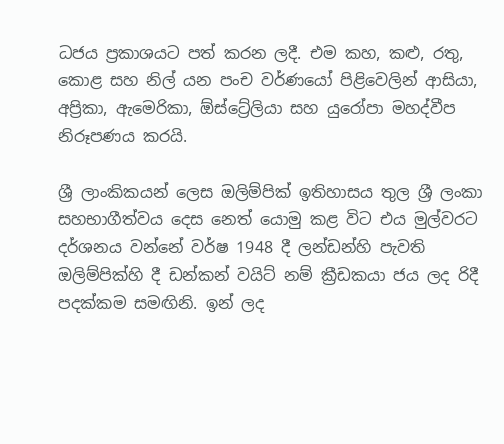ධජය ප්‍රකාශයට පත් කරන ලදී. එම කහ, කළු, රතු, කොළ සහ නිල් යන පංච වර්ණයෝ පිළිවෙලින් ආසියා, අප්‍රිකා, ඇමෙරිකා, ඕස්ට්‍රේලියා සහ යුරෝපා මහද්වීප නිරූපණය කරයි.

ශ්‍රී ලාංකිකයන් ලෙස ඔලිම්පික් ඉතිහාසය තුල ශ්‍රී ලංකා සහභාගීත්වය දෙස නෙත් යොමු කළ විට එය මුල්වරට දර්ශනය වන්නේ වර්ෂ 1948 දී ලන්ඩන්හි පැවති ඔලිම්පික්හි දී ඩන්කන් වයිට් නම් ක්‍රීඩකයා ජය ලද රිදී පදක්කම සමඟිනි. ඉන් ලද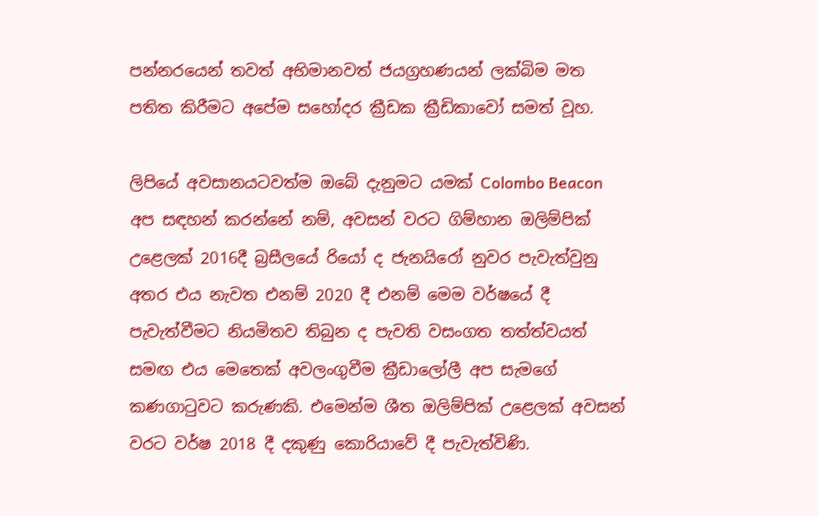පන්නරයෙන් තවත් අභිමානවත් ජයග්‍රහණයන් ලක්බිම මත පතිත කිරීමට අපේම සහෝදර ක්‍රීඩක ක්‍රීඩිකාවෝ සමත් වූහ.

ලිපියේ අවසානයටවත්ම ඔබේ දැනුමට යමක් Colombo Beacon අප සඳහන් කරන්නේ නම්, අවසන් වරට ගිම්හාන ඔලිම්පික් උළෙලක් 2016දී බ්‍රසීලයේ රියෝ ද ජැනයිරෝ නුවර පැවැත්වුනු අතර එය නැවත එනම් 2020 දී එනම් මෙම වර්ෂයේ දී පැවැත්වීමට නියමිතව තිබුන ද පැවති වසංගත තත්ත්වයත් සමඟ එය මෙතෙක් අවලංගුවීම ක්‍රීඩාලෝලී අප සැමගේ කණගාටුවට කරුණකි. එමෙන්ම ශීත ඔලිම්පික් උළෙලක් අවසන් වරට වර්ෂ 2018 දී දකුණු කොරියාවේ දී පැවැත්විණි.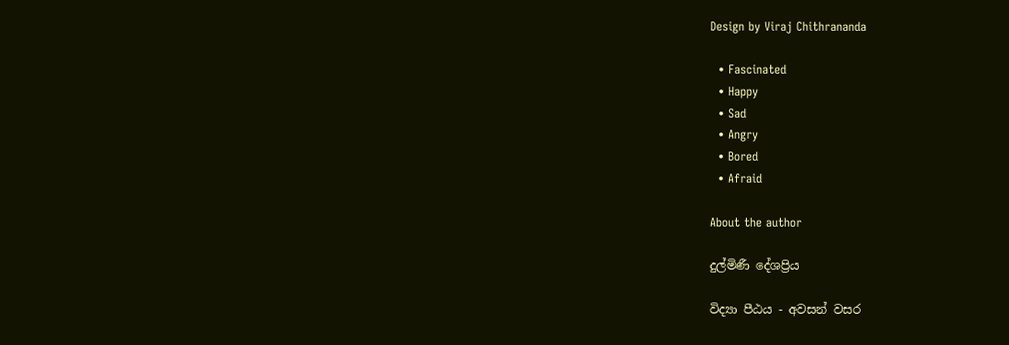Design by Viraj Chithrananda

  • Fascinated
  • Happy
  • Sad
  • Angry
  • Bored
  • Afraid

About the author

දුල්මිණී දේශප්‍රිය

විද්‍යා පීඨය - අවසන් වසර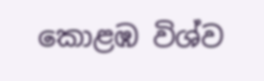කොළඹ විශ්ව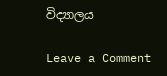විද්‍යාලය

Leave a Comment